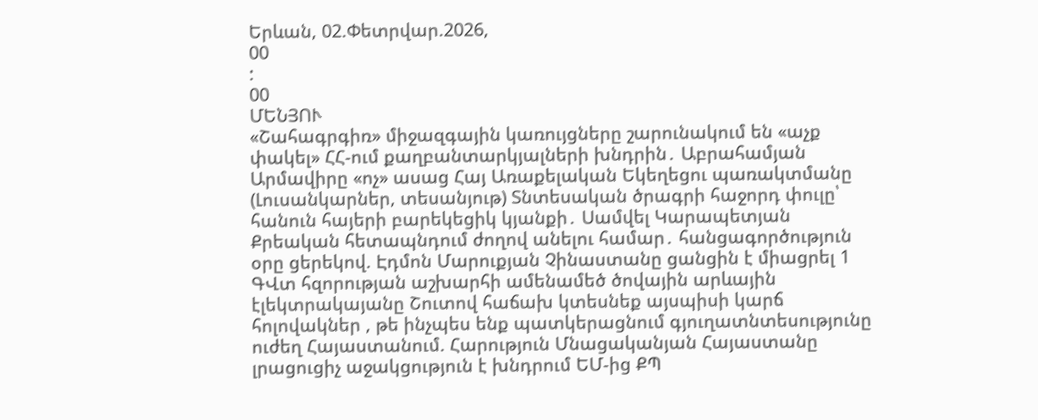Երևան, 02.Փետրվար.2026,
00
:
00
ՄԵՆՅՈՒ
«Շահագրգիռ» միջազգային կառույցները շարունակում են «աչք փակել» ՀՀ-ում քաղբանտարկյալների խնդրին․ Աբրահամյան Արմավիրը «ոչ» ասաց Հայ Առաքելական Եկեղեցու պառակտմանը (Լուսանկարներ, տեսանյութ) Տնտեսական ծրագրի հաջորդ փուլը՝ հանուն հայերի բարեկեցիկ կյանքի․ Սամվել Կարապետյան Քրեական հետապնդում ժողով անելու համար․ հանցագործություն օրը ցերեկով. Էդմոն Մարուքյան Չինաստանը ցանցին է միացրել 1 ԳՎտ հզորության աշխարհի ամենամեծ ծովային արևային էլեկտրակայանը Շուտով հաճախ կտեսնեք այսպիսի կարճ հոլովակներ , թե ինչպես ենք պատկերացնում գյուղատնտեսությունը ուժեղ Հայաստանում. Հարություն Մնացականյան Հայաստանը լրացուցիչ աջակցություն է խնդրում ԵՄ-ից ՔՊ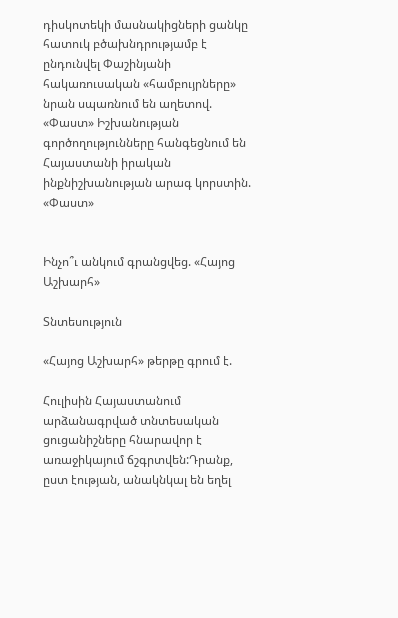դիսկոտեկի մասնակիցների ցանկը հատուկ բծախնդրությամբ է ընդունվել Փաշինյանի հակառուսական «համբույրները» նրան սպառնում են աղետով. «Փաստ» Իշխանության գործողությունները հանգեցնում են Հայաստանի իրական ինքնիշխանության արագ կորստին. «Փաստ»


Ինչո՞ւ անկում գրանցվեց. «Հայոց Աշխարհ»

Տնտեսություն

«Հայոց Աշխարհ» թերթը գրում է.

Հուլիսին Հայաստանում արձանագրված տնտեսական ցուցանիշները հնարավոր է առաջիկայում ճշգրտվեն:Դրանք, ըստ էության, անակնկալ են եղել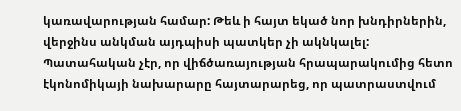կառավարության համար: Թեև ի հայտ եկած նոր խնդիրներին, վերջինս անկման այդպիսի պատկեր չի ակնկալել: Պատահական չէր, որ վիճծառայության հրապարակումից հետո էկոնոմիկայի նախարարը հայտարարեց, որ պատրաստվում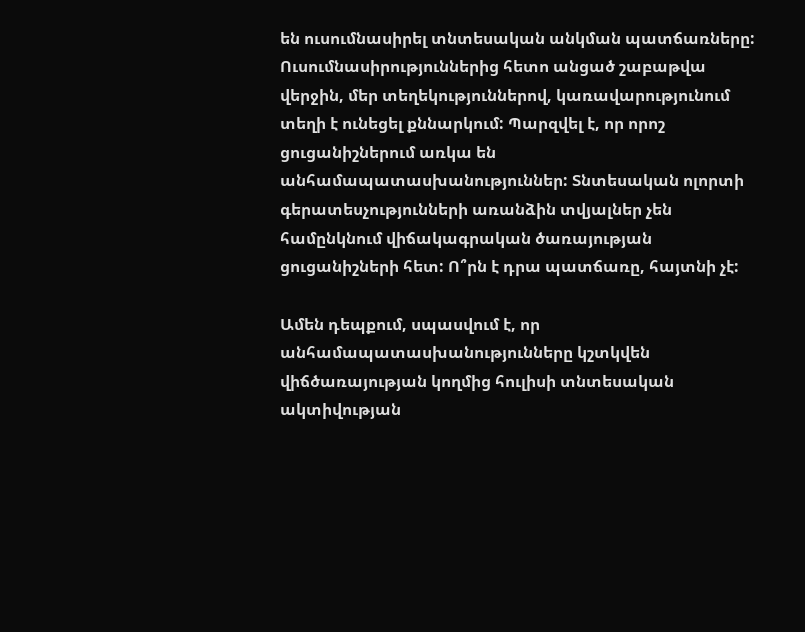են ուսումնասիրել տնտեսական անկման պատճառները: Ուսումնասիրություններից հետո անցած շաբաթվա վերջին, մեր տեղեկություններով, կառավարությունում տեղի է ունեցել քննարկում: Պարզվել է, որ որոշ ցուցանիշներում առկա են անհամապատասխանություններ: Տնտեսական ոլորտի գերատեսչությունների առանձին տվյալներ չեն համընկնում վիճակագրական ծառայության ցուցանիշների հետ: Ո՞րն է դրա պատճառը, հայտնի չէ:

Ամեն դեպքում, սպասվում է, որ անհամապատասխանությունները կշտկվեն վիճծառայության կողմից հուլիսի տնտեսական ակտիվության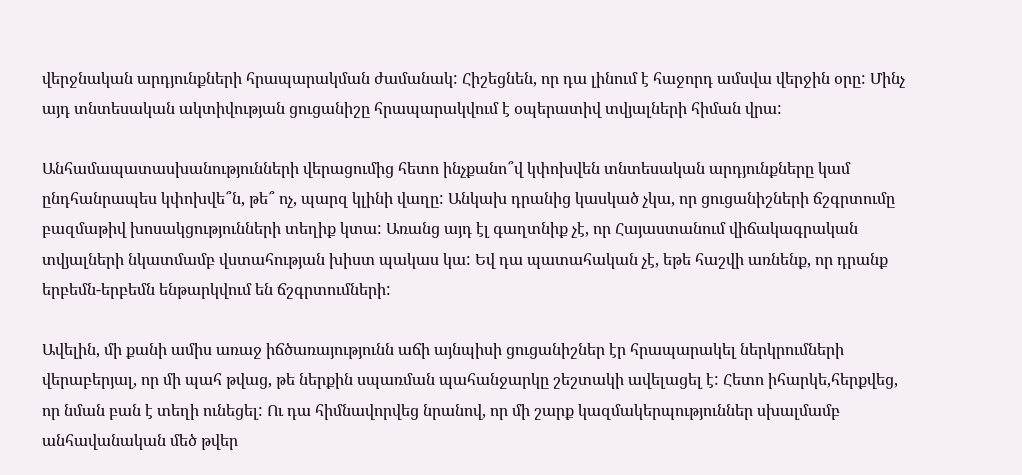վերջնական արդյունքների հրապարակման ժամանակ: Հիշեցնեն, որ դա լինում է հաջորդ ամսվա վերջին օրը: Մինչ այդ տնտեսական ակտիվության ցուցանիշը հրապարակվում է օպերատիվ տվյալների հիման վրա:

Անհամապատասխանությունների վերացումից հետո ինչքանո՞վ կփոխվեն տնտեսական արդյունքները կամ ընդհանրապես կփոխվե՞ն, թե՞ ոչ, պարզ կլինի վաղը: Անկախ դրանից կասկած չկա, որ ցուցանիշների ճշգրտումը բազմաթիվ խոսակցությունների տեղիք կտա: Առանց այդ էլ գաղտնիք չէ, որ Հայաստանում վիճակագրական տվյալների նկատմամբ վստահության խիստ պակաս կա: Եվ դա պատահական չէ, եթե հաշվի առնենք, որ դրանք երբեմն-երբեմն ենթարկվում են ճշգրտումների:

Ավելին, մի քանի ամիս առաջ իճծառայությունն աճի այնպիսի ցուցանիշներ էր հրապարակել ներկրումների վերաբերյալ, որ մի պահ թվաց, թե ներքին սպառման պահանջարկը շեշտակի ավելացել է: Հետո իհարկե,հերքվեց, որ նման բան է տեղի ունեցել: Ու դա հիմնավորվեց նրանով, որ մի շարք կազմակերպություններ սխալմամբ անհավանական մեծ թվեր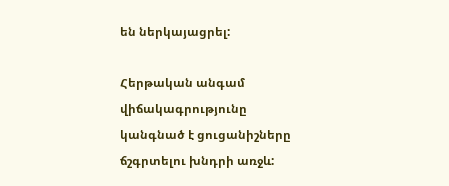են ներկայացրել:

Հերթական անգամ վիճակագրությունը կանգնած է ցուցանիշները ճշգրտելու խնդրի առջև: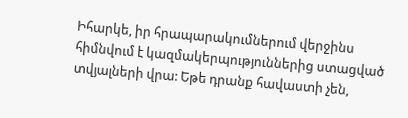Իհարկե, իր հրապարակումներում վերջինս հիմնվում է կազմակերպություններից ստացված տվյալների վրա: Եթե դրանք հավաստի չեն,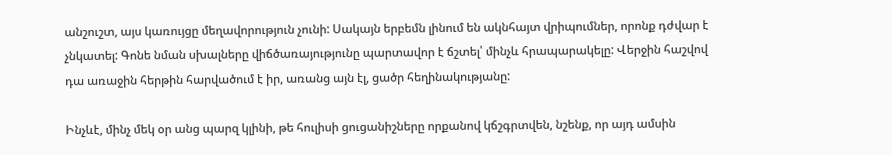անշուշտ, այս կառույցը մեղավորություն չունի: Սակայն երբեմն լինում են ակնհայտ վրիպումներ, որոնք դժվար է չնկատել: Գոնե նման սխալները վիճծառայությունը պարտավոր է ճշտել՝ մինչև հրապարակելը: Վերջին հաշվով դա առաջին հերթին հարվածում է իր, առանց այն էլ, ցածր հեղինակությանը:

Ինչևէ, մինչ մեկ օր անց պարզ կլինի, թե հուլիսի ցուցանիշները որքանով կճշգրտվեն, նշենք, որ այդ ամսին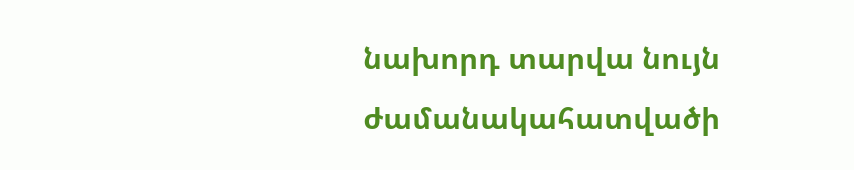նախորդ տարվա նույն ժամանակահատվածի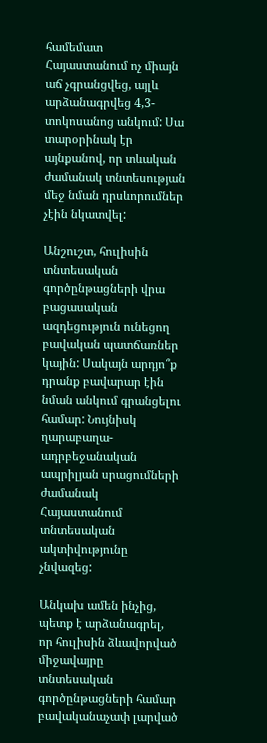համեմատ Հայաստանում ոչ միայն աճ չգրանցվեց, այլև արձանագրվեց 4,3-տոկոսանոց անկում: Սա տարօրինակ էր այնքանով, որ տևական ժամանակ տնտեսության մեջ նման դրսևորումներ չէին նկատվել:

Անշուշտ, հուլիսին տնտեսական գործընթացների վրա բացասական ազդեցություն ունեցող բավական պատճառներ կային: Սակայն արդյո՞ք դրանք բավարար էին նման անկում գրանցելու համար: Նույնիսկ ղարաբաղա-ադրբեջանական ապրիլյան սրացումների ժամանակ Հայաստանում տնտեսական ակտիվությունը չնվազեց:

Անկախ ամեն ինչից, պետք է արձանագրել, որ հուլիսին ձևավորված միջավայրը տնտեսական գործընթացների համար բավականաչափ լարված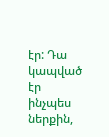էր: Դա կապված էր ինչպես ներքին,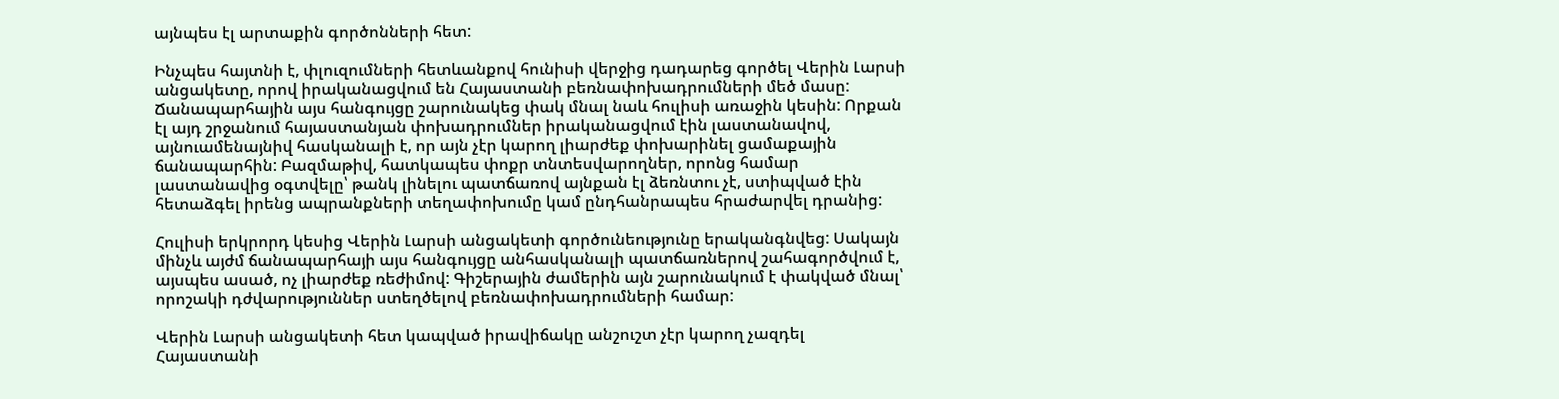այնպես էլ արտաքին գործոնների հետ:

Ինչպես հայտնի է, փլուզումների հետևանքով հունիսի վերջից դադարեց գործել Վերին Լարսի անցակետը, որով իրականացվում են Հայաստանի բեռնափոխադրումների մեծ մասը: Ճանապարհային այս հանգույցը շարունակեց փակ մնալ նաև հուլիսի առաջին կեսին: Որքան էլ այդ շրջանում հայաստանյան փոխադրումներ իրականացվում էին լաստանավով, այնուամենայնիվ հասկանալի է, որ այն չէր կարող լիարժեք փոխարինել ցամաքային ճանապարհին: Բազմաթիվ, հատկապես փոքր տնտեսվարողներ, որոնց համար լաստանավից օգտվելը՝ թանկ լինելու պատճառով այնքան էլ ձեռնտու չէ, ստիպված էին հետաձգել իրենց ապրանքների տեղափոխումը կամ ընդհանրապես հրաժարվել դրանից:

Հուլիսի երկրորդ կեսից Վերին Լարսի անցակետի գործունեությունը երականգնվեց: Սակայն մինչև այժմ ճանապարհայի այս հանգույցը անհասկանալի պատճառներով շահագործվում է, այսպես ասած, ոչ լիարժեք ռեժիմով: Գիշերային ժամերին այն շարունակում է փակված մնալ՝ որոշակի դժվարություններ ստեղծելով բեռնափոխադրումների համար:

Վերին Լարսի անցակետի հետ կապված իրավիճակը անշուշտ չէր կարող չազդել Հայաստանի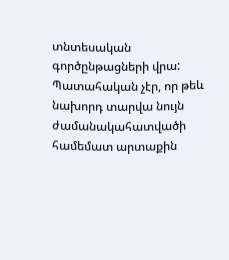տնտեսական գործընթացների վրա: Պատահական չէր, որ թեև նախորդ տարվա նույն ժամանակահատվածի համեմատ արտաքին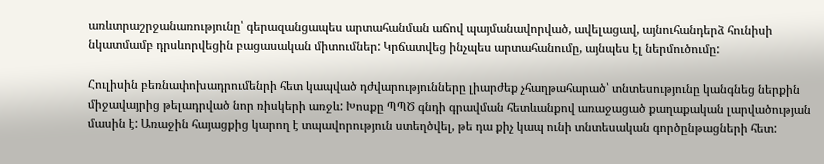առևտրաշրջանառությունը՝ գերազանցապես արտահանման աճով պայմանավորված, ավելացավ, այնուհանդերձ հունիսի նկատմամբ դրսևորվեցին բացասական միտումներ: Կրճատվեց ինչպես արտահանումը, այնպես էլ ներմուծումը:

Հուլիսին բեռնափոխադրումենրի հետ կապված դժվարությունները լիարժեք չհաղթահարած՝ տնտեսությունը կանգնեց ներքին միջավայրից թելադրված նոր ռիսկերի առջև: Խոսքը ՊՊԾ գնդի գրավման հետևանքով առաջացած քաղաքական լարվածության մասին է: Առաջին հայացքից կարող է տպավորություն ստեղծվել, թե դա քիչ կապ ունի տնտեսական գործընթացների հետ: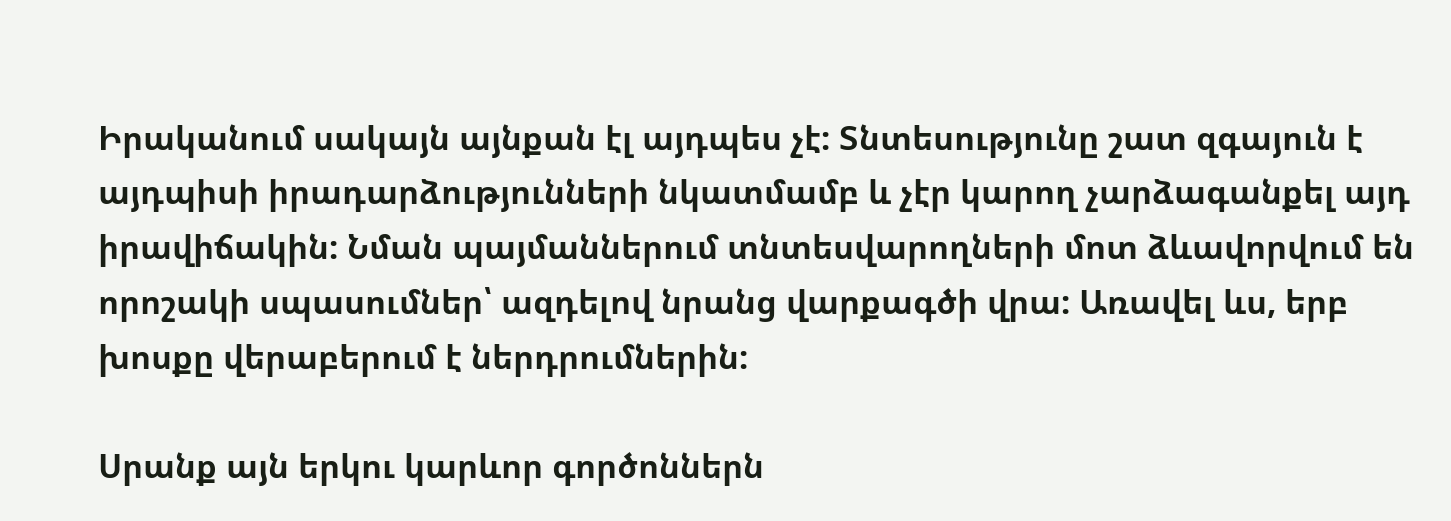Իրականում սակայն այնքան էլ այդպես չէ: Տնտեսությունը շատ զգայուն է այդպիսի իրադարձությունների նկատմամբ և չէր կարող չարձագանքել այդ իրավիճակին: Նման պայմաններում տնտեսվարողների մոտ ձևավորվում են որոշակի սպասումներ՝ ազդելով նրանց վարքագծի վրա: Առավել ևս, երբ խոսքը վերաբերում է ներդրումներին:

Սրանք այն երկու կարևոր գործոններն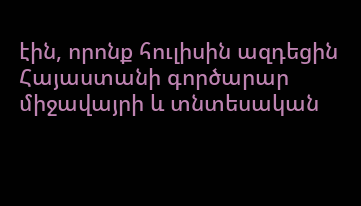էին, որոնք հուլիսին ազդեցին Հայաստանի գործարար միջավայրի և տնտեսական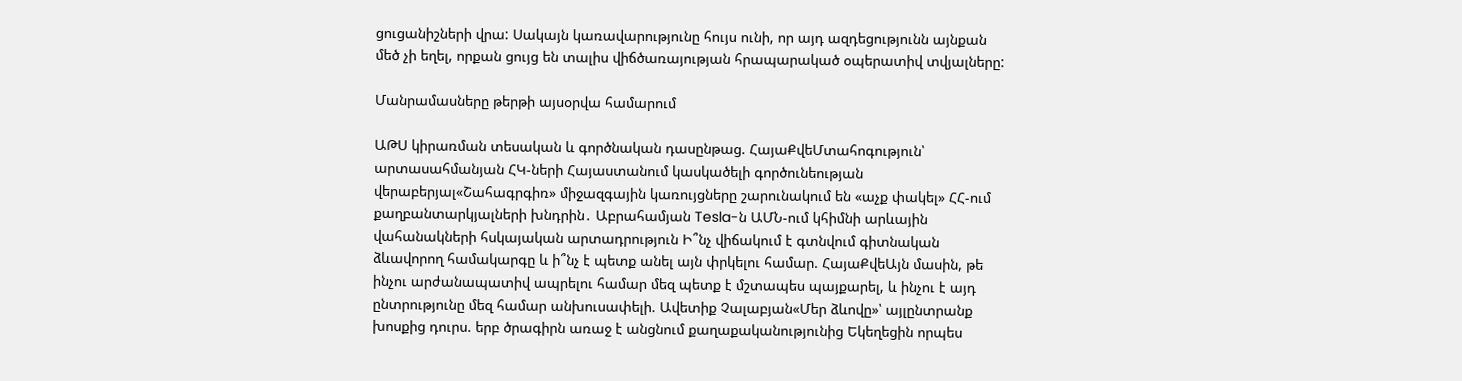ցուցանիշների վրա: Սակայն կառավարությունը հույս ունի, որ այդ ազդեցությունն այնքան մեծ չի եղել, որքան ցույց են տալիս վիճծառայության հրապարակած օպերատիվ տվյալները:

Մանրամասները թերթի այսօրվա համարում

ԱԹՍ կիրառման տեսական և գործնական դասընթաց. ՀայաՔվեՄտահոգություն՝ արտասահմանյան ՀԿ-ների Հայաստանում կասկածելի գործունեության վերաբերյալ«Շահագրգիռ» միջազգային կառույցները շարունակում են «աչք փակել» ՀՀ-ում քաղբանտարկյալների խնդրին․ Աբրահամյան Tesla-ն ԱՄՆ-ում կհիմնի արևային վահանակների հսկայական արտադրություն Ի՞նչ վիճակում է գտնվում գիտնական ձևավորող համակարգը և ի՞նչ է պետք անել այն փրկելու համար. ՀայաՔվեԱյն մասին, թե ինչու արժանապատիվ ապրելու համար մեզ պետք է մշտապես պայքարել, և ինչու է այդ ընտրությունը մեզ համար անխուսափելի. Ավետիք Չալաբյան«Մեր ձևովը»՝ այլընտրանք խոսքից դուրս. երբ ծրագիրն առաջ է անցնում քաղաքականությունից Եկեղեցին որպես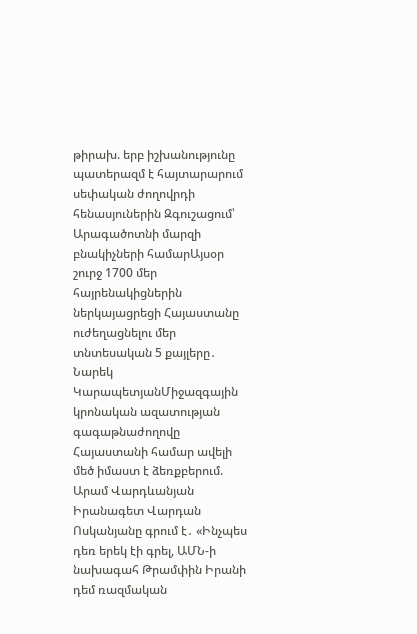թիրախ. երբ իշխանությունը պատերազմ է հայտարարում սեփական ժողովրդի հենասյուներին Զգուշացում՝ Արագածոտնի մարզի բնակիչների համարԱյսօր շուրջ 1700 մեր հայրենակիցներին ներկայացրեցի Հայաստանը ուժեղացնելու մեր տնտեսական 5 քայլերը․ Նարեկ ԿարապետյանՄիջազգային կրոնական ազատության գագաթնաժողովը Հայաստանի համար ավելի մեծ իմաստ է ձեռքբերում. Արամ Վարդևանյան Իրանագետ Վարդան Ոսկանյանը գրում է․ «Ինչպես դեռ երեկ էի գրել, ԱՄՆ-ի նախագահ Թրամփին Իրանի դեմ ռազմական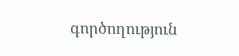գործողություն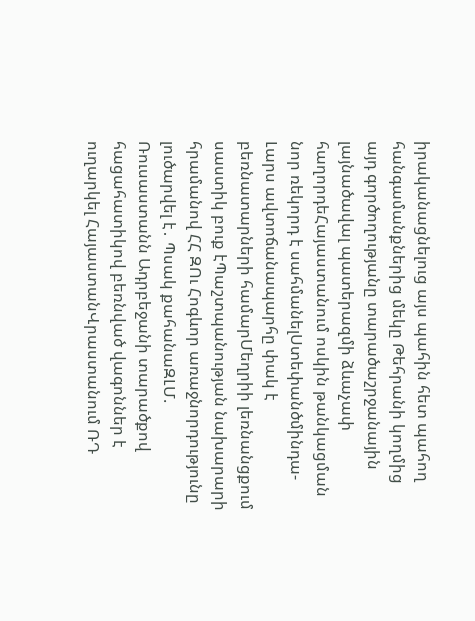իրականացնելուց այս պահին հետ պահող հանգամանքներից մեկը Թեհրանի կողմից այդ գործողությանը տարածաշրջանային լայնածավալ պատերազմի ձևաչափ հաղորդեՀայաստանում ոսկին թանկացման նոր ռեկորդ է սահմանելՍտեփանծմինդա-Լարս ավտոճանապարհը փակ է բեռնատարների համարՄեղրիի լեռնանցքում սաստիկ բուք էՊաշտպանության նախարարի հրամանով ՀՀ ԶՈւ Հոգևոր առաջնորդությունը լուծարվել է․ Պսակ քահանաԶԼՄ. Ռուսաստանն Ադրբեջանի տարածքով հացահատիկով բեռնված վագոններ է ուղարկել ՀայաստանՎրաստանում ՌԴ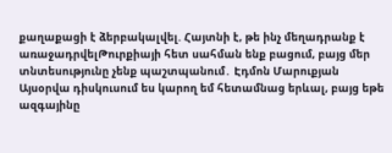քաղաքացի է ձերբակալվել. Հայտնի է, թե ինչ մեղադրանք է առաջադրվելԹուրքիայի հետ սահման ենք բացում, բայց մեր տնտեսությունը չենք պաշտպանում․ Էդմոն Մարուքյան Այսօրվա դիսկուսում ես կարող եմ հետամնաց երևալ, բայց եթե ազգայինը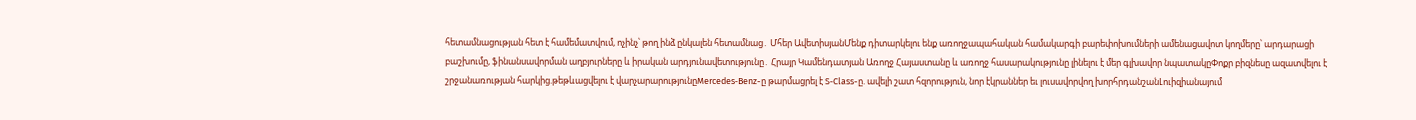հետամնացության հետ է համեմատվում, ոչինչ՝ թող ինձ ընկալեն հետամնաց․ Մհեր ԱվետիսյանՄենք դիտարկելու ենք առողջապահական համակարգի բարեփոխումների ամենացավոտ կողմերը՝ արդարացի բաշխումը, ֆինանսավորման աղբյուրները և իրական արդյունավետությունը․ Հրայր Կամենդատյան Առողջ Հայաստանը և առողջ հասարակությունը լինելու է մեր գլխավոր նպատակըՓոքր բիզնեսը ազատվելու է շրջանառության հարկից.թեթևացվելու է վարչարարությունըMercedes‑Benz-ը թարմացրել է S‑Class-ը. ավելի շատ հզորություն, նոր էկրաններ եւ լուսավորվող խորհրդանշանԼուիզիանայում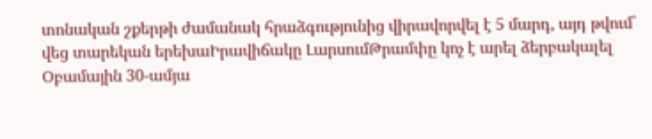տոնական շքերթի ժամանակ հրաձգությունից վիրավորվել է 5 մարդ, այդ թվում՝ վեց տարեկան երեխաԻրավիճակը ԼարսումԹրամփը կոչ է արել ձերբակալել Օբամային 30-ամյա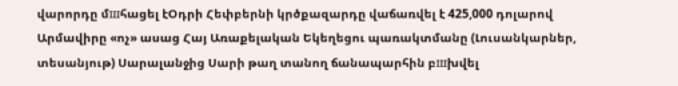վարորդը մшհացել էՕդրի Հեփբերնի կրծքազարդը վաճառվել է 425,000 դոլարով Արմավիրը «ոչ» ասաց Հայ Առաքելական Եկեղեցու պառակտմանը (Լուսանկարներ, տեսանյութ) Սարալանջից Սարի թաղ տանող ճանապարհին բшխվել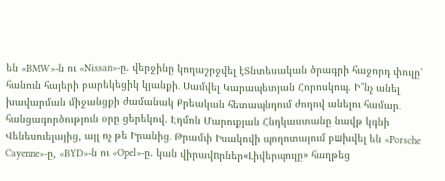են «BMW»-ն ու «Nissan»-ը. վերջինը կողաշրջվել էՏնտեսական ծրագրի հաջորդ փուլը՝ հանուն հայերի բարեկեցիկ կյանքի․ Սամվել Կարապետյան Հորոսկոպ. Ի՞նչ անել խավարման միջանցքի ժամանակ Քրեական հետապնդում ժողով անելու համար․ հանցագործություն օրը ցերեկով. Էդմոն Մարուքյան Հնդկաստանը նավթ կգնի Վենեսուելայից, այլ ոչ թե Իրանից․ Թրամփ Իսակովի պողոտայում բшխվել են «Porsche Cayenne»-ը, «BYD»-ն ու «Opel»-ը. կան վիրավnրներ«Լիվերպուլը» հաղթեց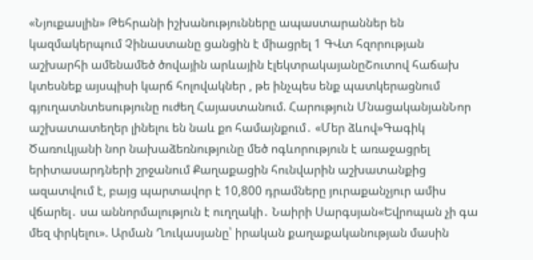«Նյուքասլին» Թեհրանի իշխանությունները ապաստարաններ են կազմակերպում Չինաստանը ցանցին է միացրել 1 ԳՎտ հզորության աշխարհի ամենամեծ ծովային արևային էլեկտրակայանըՇուտով հաճախ կտեսնեք այսպիսի կարճ հոլովակներ , թե ինչպես ենք պատկերացնում գյուղատնտեսությունը ուժեղ Հայաստանում. Հարություն ՄնացականյանՆոր աշխատատեղեր լինելու են նաև քո համայնքում․ «Մեր ձևով»Գագիկ Ծառուկյանի նոր նախաձեռնությունը մեծ ոգևորություն է առաջացրել երիտասարդների շրջանում Քաղաքացին հունվարին աշխատանքից ազատվում է, բայց պարտավոր է 10,800 դրամները յուրաքանչյուր ամիս վճարել․ սա աննորմալություն է ուղղակի․ Նաիրի Սարգսյան«Եվրոպան չի գա մեզ փրկելու». Արման Ղուկասյանը՝ իրական քաղաքականության մասին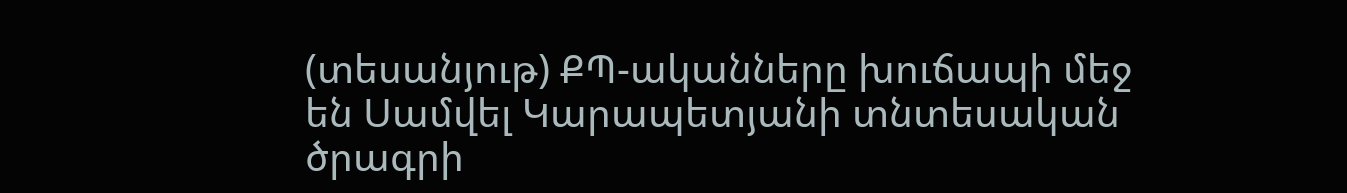(տեսանյութ) ՔՊ-ականները խուճապի մեջ են Սամվել Կարապետյանի տնտեսական ծրագրի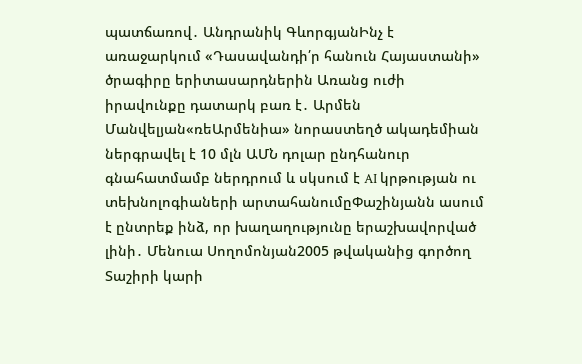պատճառով․ Անդրանիկ ԳևորգյանԻնչ է առաջարկում «Դասավանդի՛ր հանուն Հայաստանի» ծրագիրը երիտասարդներին Առանց ուժի իրավունքը դատարկ բառ է․ Արմեն Մանվելյան«ռեԱրմենիա» նորաստեղծ ակադեմիան ներգրավել է 10 մլն ԱՄՆ դոլար ընդհանուր գնահատմամբ ներդրում և սկսում է AI կրթության ու տեխնոլոգիաների արտահանումըՓաշինյանն ասում է ընտրեք ինձ, որ խաղաղությունը երաշխավորված լինի․ Մենուա Սողոմոնյան2005 թվականից գործող Տաշիրի կարի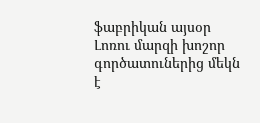ֆաբրիկան այսօր Լոռու մարզի խոշոր գործատուներից մեկն է